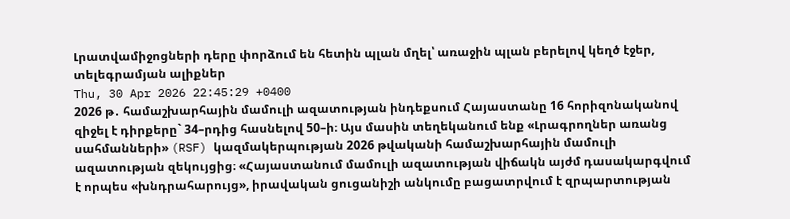Լրատվամիջոցների դերը փորձում են հետին պլան մղել՝ առաջին պլան բերելով կեղծ էջեր, տելեգրամյան ալիքներ
Thu, 30 Apr 2026 22:45:29 +0400
2026 թ․ համաշխարհային մամուլի ազատության ինդեքսում Հայաստանը 16 հորիզոնականով զիջել է դիրքերը` 34–րդից հասնելով 50–ի։ Այս մասին տեղեկանում ենք «Լրագրողներ առանց սահմանների» (RSF) կազմակերպության 2026 թվականի համաշխարհային մամուլի ազատության զեկույցից։ «Հայաստանում մամուլի ազատության վիճակն այժմ դասակարգվում է որպես «խնդրահարույց», իրավական ցուցանիշի անկումը բացատրվում է զրպարտության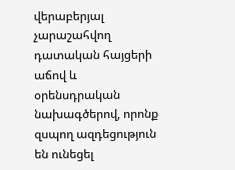վերաբերյալ չարաշահվող դատական հայցերի աճով և օրենսդրական նախագծերով, որոնք զսպող ազդեցություն են ունեցել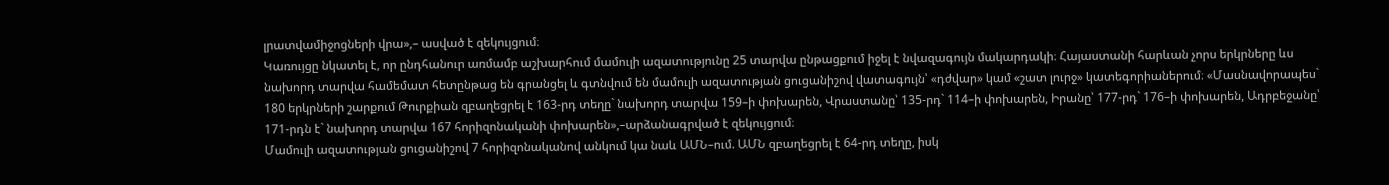լրատվամիջոցների վրա»,– ասված է զեկույցում։
Կառույցը նկատել է, որ ընդհանուր առմամբ աշխարհում մամուլի ազատությունը 25 տարվա ընթացքում իջել է նվազագույն մակարդակի։ Հայաստանի հարևան չորս երկրները ևս նախորդ տարվա համեմատ հետընթաց են գրանցել և գտնվում են մամուլի ազատության ցուցանիշով վատագույն՝ «դժվար» կամ «շատ լուրջ» կատեգորիաներում։ «Մասնավորապես` 180 երկրների շարքում Թուրքիան զբաղեցրել է 163-րդ տեղը` նախորդ տարվա 159–ի փոխարեն, Վրաստանը՝ 135-րդ` 114–ի փոխարեն, Իրանը՝ 177-րդ` 176–ի փոխարեն, Ադրբեջանը՝ 171-րդն է` նախորդ տարվա 167 հորիզոնականի փոխարեն»,–արձանագրված է զեկույցում։
Մամուլի ազատության ցուցանիշով 7 հորիզոնականով անկում կա նաև ԱՄՆ–ում. ԱՄՆ զբաղեցրել է 64-րդ տեղը, իսկ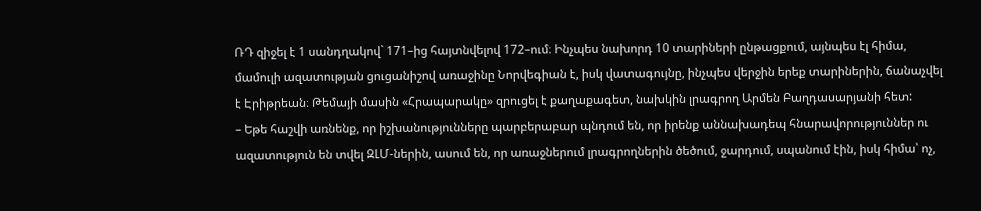ՌԴ զիջել է 1 սանդղակով` 171–ից հայտնվելով 172–ում։ Ինչպես նախորդ 10 տարիների ընթացքում, այնպես էլ հիմա, մամուլի ազատության ցուցանիշով առաջինը Նորվեգիան է, իսկ վատագույնը, ինչպես վերջին երեք տարիներին, ճանաչվել է Էրիթրեան։ Թեմայի մասին «Հրապարակը» զրուցել է քաղաքագետ, նախկին լրագրող Արմեն Բաղդասարյանի հետ:
– Եթե հաշվի առնենք, որ իշխանությունները պարբերաբար պնդում են, որ իրենք աննախադեպ հնարավորություններ ու ազատություն են տվել ԶԼՄ-ներին, ասում են, որ առաջներում լրագրողներին ծեծում, ջարդում, սպանում էին, իսկ հիմա՝ ոչ,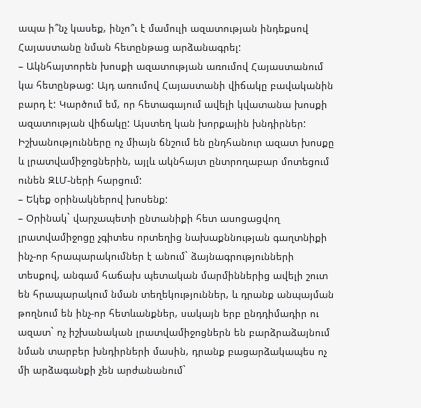ապա ի՞նչ կասեք, ինչո՞ւ է մամուլի ազատության ինդեքսով Հայաստանը նման հետընթաց արձանագրել:
– Ակնհայտորեն խոսքի ազատության առումով Հայաստանում կա հետընթաց: Այդ առումով Հայաստանի վիճակը բավականին բարդ է: Կարծում եմ, որ հետագայում ավելի կվատանա խոսքի ազատության վիճակը: Այստեղ կան խորքային խնդիրներ: Իշխանությունները ոչ միայն ճնշում են ընդհանուր ազատ խոսքը և լրատվամիջոցներին, այլև ակնհայտ ընտրողաբար մոտեցում ունեն ԶԼՄ-ների հարցում:
– Եկեք օրինակներով խոսենք:
– Օրինակ` վարչապետի ընտանիքի հետ ասոցացվող լրատվամիջոցը չգիտես որտեղից նախաքննության գաղտնիքի ինչ-որ հրապարակումներ է անում` ձայնագրությունների տեսքով, անգամ հաճախ պետական մարմիններից ավելի շուտ են հրապարակում նման տեղեկություններ, և դրանք անպայման թողնում են ինչ-որ հետևանքներ, սակայն երբ ընդդիմադիր ու ազատ` ոչ իշխանական լրատվամիջոցներն են բարձրաձայնում նման տարբեր խնդիրների մասին, դրանք բացարձակապես ոչ մի արձագանքի չեն արժանանում`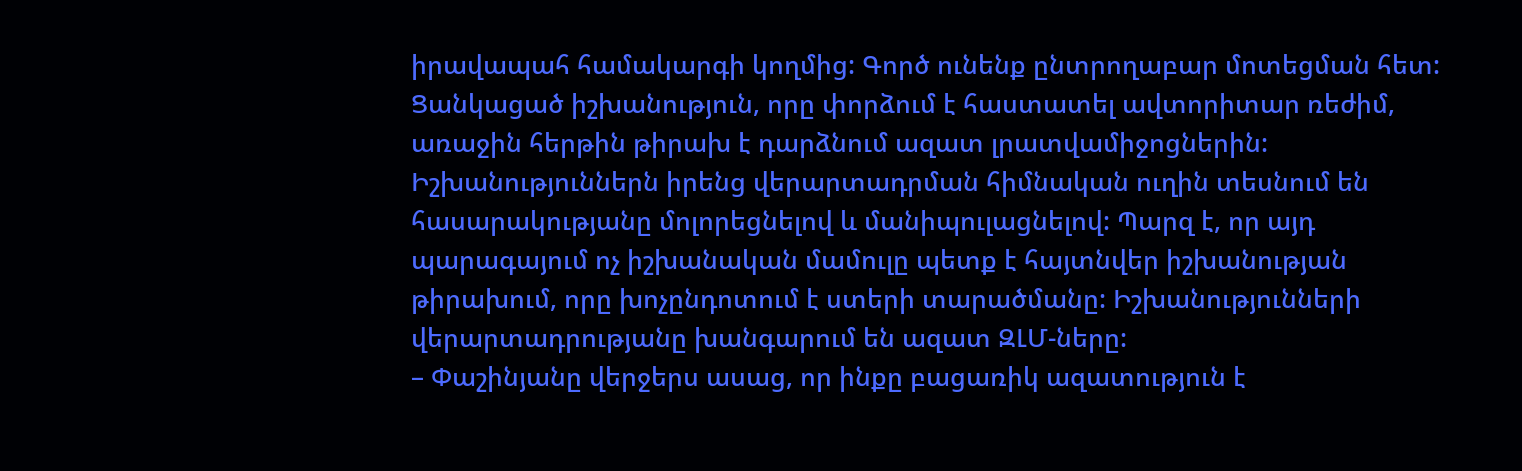իրավապահ համակարգի կողմից: Գործ ունենք ընտրողաբար մոտեցման հետ: Ցանկացած իշխանություն, որը փորձում է հաստատել ավտորիտար ռեժիմ, առաջին հերթին թիրախ է դարձնում ազատ լրատվամիջոցներին: Իշխանություններն իրենց վերարտադրման հիմնական ուղին տեսնում են հասարակությանը մոլորեցնելով և մանիպուլացնելով: Պարզ է, որ այդ պարագայում ոչ իշխանական մամուլը պետք է հայտնվեր իշխանության թիրախում, որը խոչընդոտում է ստերի տարածմանը: Իշխանությունների վերարտադրությանը խանգարում են ազատ ԶԼՄ-ները:
– Փաշինյանը վերջերս ասաց, որ ինքը բացառիկ ազատություն է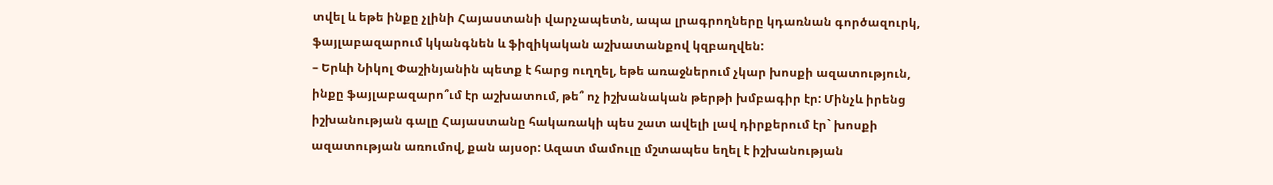տվել և եթե ինքը չլինի Հայաստանի վարչապետն, ապա լրագրողները կդառնան գործազուրկ, ֆայլաբազարում կկանգնեն և ֆիզիկական աշխատանքով կզբաղվեն:
– Երևի Նիկոլ Փաշինյանին պետք է հարց ուղղել, եթե առաջներում չկար խոսքի ազատություն, ինքը ֆայլաբազարո՞ւմ էր աշխատում, թե՞ ոչ իշխանական թերթի խմբագիր էր: Մինչև իրենց իշխանության գալը Հայաստանը հակառակի պես շատ ավելի լավ դիրքերում էր` խոսքի ազատության առումով, քան այսօր: Ազատ մամուլը մշտապես եղել է իշխանության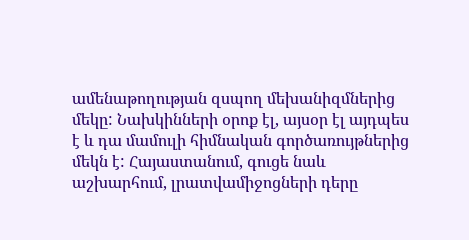ամենաթողության զսպող մեխանիզմներից մեկը: Նախկինների օրոք էլ, այսօր էլ այդպես է և դա մամուլի հիմնական գործառույթներից մեկն է: Հայաստանում, գուցե նաև աշխարհում, լրատվամիջոցների դերը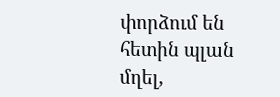փորձում են հետին պլան մղել,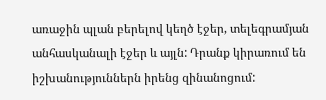առաջին պլան բերելով կեղծ էջեր, տելեգրամյան անհասկանալի էջեր և այլն: Դրանք կիրառում են իշխանություններն իրենց զինանոցում: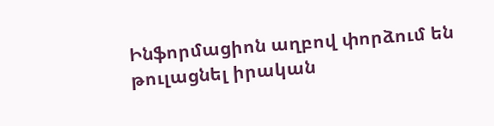Ինֆորմացիոն աղբով փորձում են թուլացնել իրական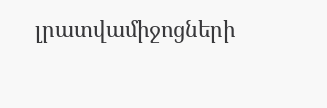լրատվամիջոցների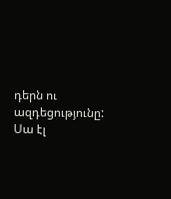դերն ու ազդեցությունը: Սա էլ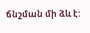ճնշման մի ձև է: